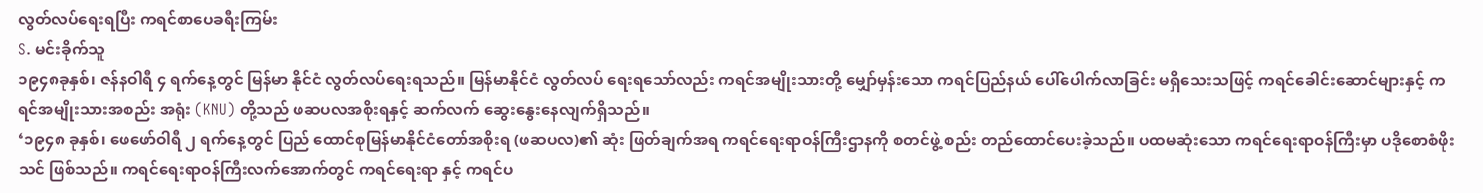လွတ်လပ်ရေးရပြီး ကရင်စာပေခရီးကြမ်း
S. မင်းခိုက်သူ
၁၉၄၈ခုနှစ်၊ ဇန်နဝါရီ ၄ ရက်နေ့တွင် မြန်မာ နိုင်ငံ လွတ်လပ်ရေးရသည်။ မြန်မာနိုင်ငံ လွတ်လပ် ရေးရသော်လည်း ကရင်အမျိုးသားတို့ မျှော်မှန်းသော ကရင်ပြည်နယ် ပေါ်ပေါက်လာခြင်း မရှိသေးသဖြင့် ကရင်ခေါင်းဆောင်များနှင့် ကရင်အမျိုးသားအစည်း အရုံး (KNU) တို့သည် ဖဆပလအစိုးရနှင့် ဆက်လက် ဆွေးနွေးနေလျက်ရှိသည်။
‘၁၉၄၈ ခုနှစ်၊ ဖေဖော်ဝါရီ ၂ ရက်နေ့တွင် ပြည် ထောင်စုမြန်မာနိုင်ငံတော်အစိုးရ (ဖဆပလ)၏ ဆုံး ဖြတ်ချက်အရ ကရင်ရေးရာဝန်ကြီးဌာနကို စတင်ဖွဲ့ စည်း တည်ထောင်ပေးခဲ့သည်။ ပထမဆုံးသော ကရင်ရေးရာဝန်ကြီးမှာ ပဒိုစောစံဖိုးသင် ဖြစ်သည်။ ကရင်ရေးရာဝန်ကြီးလက်အောက်တွင် ကရင်ရေးရာ နှင့် ကရင်ပ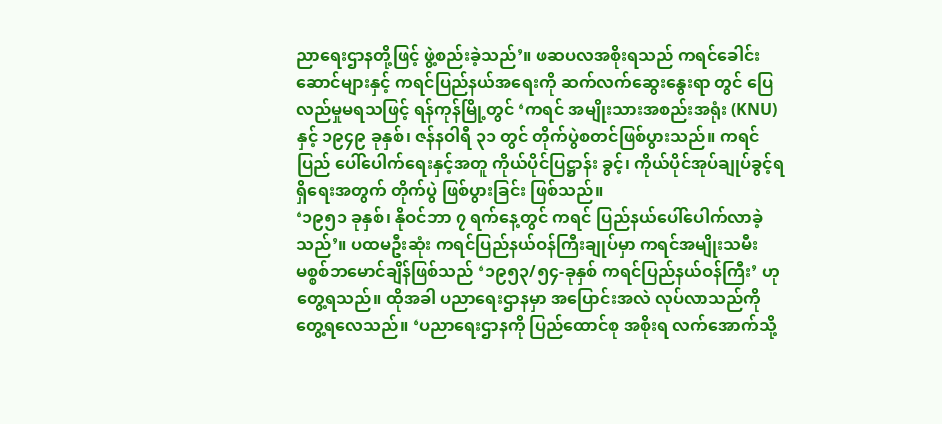ညာရေးဌာနတို့ဖြင့် ဖွဲ့စည်းခဲ့သည်’။ ဖဆပလအစိုးရသည် ကရင်ခေါင်းဆောင်များနှင့် ကရင်ပြည်နယ်အရေးကို ဆက်လက်ဆွေးနွေးရာ တွင် ပြေလည်မှုမရသဖြင့် ရန်ကုန်မြို့တွင် ‘ကရင် အမျိုးသားအစည်းအရုံး (KNU) နှင့် ၁၉၄၉ ခုနှစ်၊ ဇန်နဝါရီ ၃၁ တွင် တိုက်ပွဲစတင်ဖြစ်ပွားသည်။ ကရင်ပြည် ပေါ်ပေါက်ရေးနှင့်အတူ ကိုယ်ပိုင်ပြဋ္ဌာန်း ခွင့်၊ ကိုယ်ပိုင်အုပ်ချုပ်ခွင့်ရရှိရေးအတွက် တိုက်ပွဲ ဖြစ်ပွားခြင်း ဖြစ်သည်။
‘၁၉၅၁ ခုနှစ်၊ နိုဝင်ဘာ ၇ ရက်နေ့တွင် ကရင် ပြည်နယ်ပေါ်ပေါက်လာခဲ့သည်’။ ပထမဦးဆုံး ကရင်ပြည်နယ်ဝန်ကြီးချုပ်မှာ ကရင်အမျိုးသမီး မစ္စစ်ဘမောင်ချိန်ဖြစ်သည် ‘၁၉၅၃/၅၄-ခုနှစ် ကရင်ပြည်နယ်ဝန်ကြီး’ ဟု တွေ့ရသည်။ ထိုအခါ ပညာရေးဌာနမှာ အပြောင်းအလဲ လုပ်လာသည်ကို တွေ့ရလေသည်။ ‘ပညာရေးဌာနကို ပြည်ထောင်စု အစိုးရ လက်အောက်သို့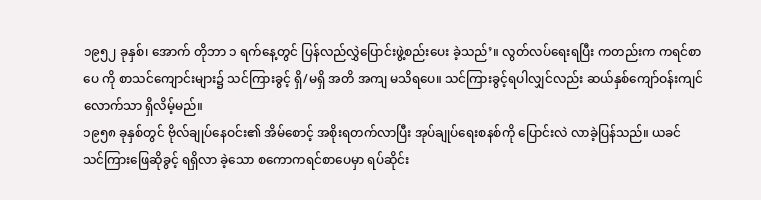၁၉၅၂ ခုနှစ်၊ အောက် တိုဘာ ၁ ရက်နေ့တွင် ပြန်လည်လွှဲပြောင်းဖွဲ့စည်းပေး ခဲ့သည်’။ လွတ်လပ်ရေးရပြီး ကတည်းက ကရင်စာပေ ကို စာသင်ကျောင်းများ၌ သင်ကြားခွင့် ရှိ/မရှိ အတိ အကျ မသိရပေ။ သင်ကြားခွင့်ရပါလျှင်လည်း ဆယ်နှစ်ကျော်ဝန်းကျင်လောက်သာ ရှိလိမ့်မည်။
၁၉၅၈ ခုနှစ်တွင် ဗိုလ်ချုပ်နေဝင်း၏ အိမ်စောင့် အစိုးရတက်လာပြီး အုပ်ချုပ်ရေးစနစ်ကို ပြောင်းလဲ လာခဲ့ပြန်သည်။ ယခင် သင်ကြားဖြေဆိုခွင့် ရရှိလာ ခဲ့သော စကောကရင်စာပေမှာ ရပ်ဆိုင်း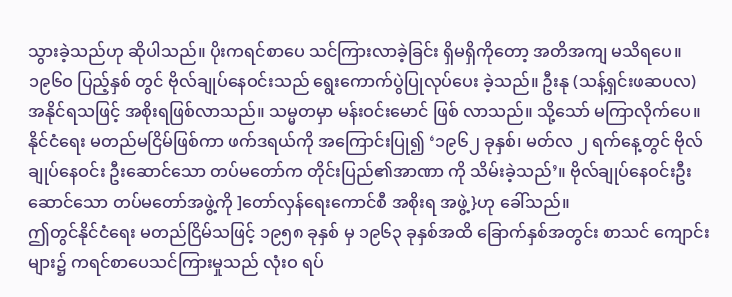သွားခဲ့သည်ဟု ဆိုပါသည်။ ပိုးကရင်စာပေ သင်ကြားလာခဲ့ခြင်း ရှိမရှိကိုတော့ အတိအကျ မသိရပေ။ ၁၉၆ဝ ပြည့်နှစ် တွင် ဗိုလ်ချုပ်နေဝင်းသည် ရွေးကောက်ပွဲပြုလုပ်ပေး ခဲ့သည်။ ဦးနု (သန့်ရှင်းဖဆပလ)အနိုင်ရသဖြင့် အစိုးရဖြစ်လာသည်။ သမ္မတမှာ မန်းဝင်းမောင် ဖြစ် လာသည်။ သို့သော် မကြာလိုက်ပေ။ နိုင်ငံရေး မတည်မငြိမ်ဖြစ်ကာ ဖက်ဒရယ်ကို အကြောင်းပြု၍ ‘၁၉၆၂ ခုနှစ်၊ မတ်လ ၂ ရက်နေ့တွင် ဗိုလ်ချုပ်နေဝင်း ဦးဆောင်သော တပ်မတော်က တိုင်းပြည်၏အာဏာ ကို သိမ်းခဲ့သည်’။ ဗိုလ်ချုပ်နေဝင်းဦးဆောင်သော တပ်မတော်အဖွဲ့ကို ]တော်လှန်ရေးကောင်စီ အစိုးရ အဖွဲ့}ဟု ခေါ်သည်။
ဤတွင်နိုင်ငံရေး မတည်ငြိမ်သဖြင့် ၁၉၅၈ ခုနှစ် မှ ၁၉၆၃ ခုနှစ်အထိ ခြောက်နှစ်အတွင်း စာသင် ကျောင်းများ၌ ကရင်စာပေသင်ကြားမှုသည် လုံးဝ ရပ်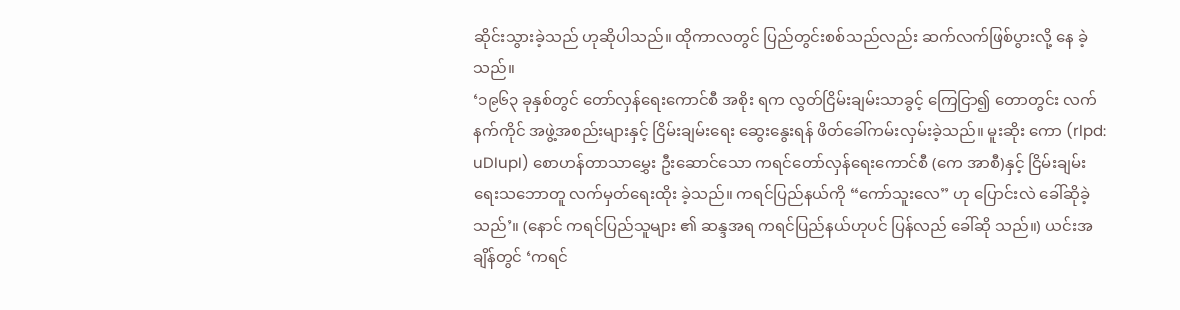ဆိုင်းသွားခဲ့သည် ဟုဆိုပါသည်။ ထိုကာလတွင် ပြည်တွင်းစစ်သည်လည်း ဆက်လက်ဖြစ်ပွားလို့ နေ ခဲ့သည်။
‘၁၉၆၃ ခုနှစ်တွင် တော်လှန်ရေးကောင်စီ အစိုး ရက လွတ်ငြိမ်းချမ်းသာခွင့် ကြေငြာ၍ တောတွင်း လက်နက်ကိုင် အဖွဲ့အစည်းများနှင့် ငြိမ်းချမ်းရေး ဆွေးနွေးရန် ဖိတ်ခေါ်ကမ်းလှမ်းခဲ့သည်။ မူးဆိုး ကော (rlpd: uDIupI) စောဟန်တာသာမွှေး ဦးဆောင်သော ကရင်တော်လှန်ရေးကောင်စီ (ကေ အာစီ)နှင့် ငြိမ်းချမ်းရေးသဘောတူ လက်မှတ်ရေးထိုး ခဲ့သည်။ ကရင်ပြည်နယ်ကို “ကော်သူးလေ” ဟု ပြောင်းလဲ ခေါ်ဆိုခဲ့သည်’။ (နောင် ကရင်ပြည်သူများ ၏ ဆန္ဒအရ ကရင်ပြည်နယ်ဟုပင် ပြန်လည် ခေါ်ဆို သည်။) ယင်းအချိန်တွင် ‘ကရင်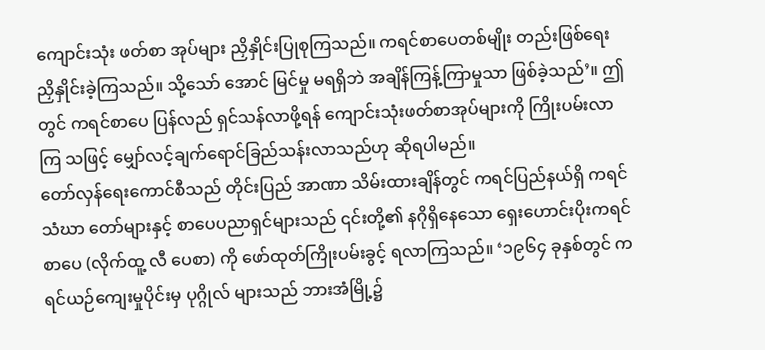ကျောင်းသုံး ဖတ်စာ အုပ်များ ညှိနှိုင်းပြုစုကြသည်။ ကရင်စာပေတစ်မျိုး တည်းဖြစ်ရေး ညှိနှိုင်းခဲ့ကြသည်။ သို့သော် အောင် မြင်မှု မရရှိဘဲ အချိန်ကြန့်ကြာမှုသာ ဖြစ်ခဲ့သည်’။ ဤတွင် ကရင်စာပေ ပြန်လည် ရှင်သန်လာဖို့ရန် ကျောင်းသုံးဖတ်စာအုပ်များကို ကြိုးပမ်းလာကြ သဖြင့် မျှော်လင့်ချက်ရောင်ခြည်သန်းလာသည်ဟု ဆိုရပါမည်။
တော်လှန်ရေးကောင်စီသည် တိုင်းပြည် အာဏာ သိမ်းထားချိန်တွင် ကရင်ပြည်နယ်ရှိ ကရင်သံဃာ တော်များနှင့် စာပေပညာရှင်များသည် ၎င်းတို့၏ နဂိုရှိနေသော ရှေးဟောင်းပိုးကရင်စာပေ (လိုက်ထူ့ လီ ပေစာ) ကို ဖော်ထုတ်ကြိုးပမ်းခွင့် ရလာကြသည်။ ‘၁၉၆၄ ခုနှစ်တွင် ကရင်ယဉ်ကျေးမှုပိုင်းမှ ပုဂ္ဂိုလ် များသည် ဘားအံမြို့၌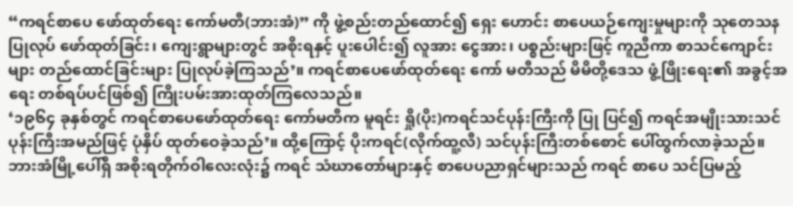“ကရင်စာပေ ဖော်ထုတ်ရေး ကော်မတီ(ဘားအံ)” ကို ဖွဲ့စည်းတည်ထောင်၍ ရှေး ဟောင်း စာပေယဉ်ကျေးမှုများကို သုတေသန ပြုလုပ် ဖော်ထုတ်ခြင်း၊ ကျေးရွာများတွင် အစိုးရနှင့် ပူးပေါင်း၍ လူအား ငွေအား၊ ပစ္စည်းများဖြင့် ကူညီကာ စာသင်ကျောင်းများ တည်ထောင်ခြင်းများ ပြုလုပ်ခဲ့ကြသည်’။ ကရင်စာပေဖော်ထုတ်ရေး ကော် မတီသည် မိမိတို့ဒေသ ဖွံ့ဖြိုးရေး၏ အခွင့်အရေး တစ်ရပ်ပင်ဖြစ်၍ ကြိုးပမ်းအားထုတ်ကြလေသည်။
‘၁၉၆၄ ခုနှစ်တွင် ကရင်စာပေဖော်ထုတ်ရေး ကော်မတီက မူရင်း ရှို(ပိုး)ကရင်သင်ပုန်းကြီးကို ပြု ပြင်၍ ကရင်အမျိုးသားသင်ပုန်းကြီးအမည်ဖြင့် ပုံနှိပ် ထုတ်ဝေခဲ့သည်’။ ထို့ကြောင့် ပိုးကရင်(လိုက်ထူ့လီ) သင်ပုန်းကြီးတစ်စောင် ပေါ်ထွက်လာခဲ့သည်။ ဘားအံမြို့ပေါ်ရှိ အစိုးရတိုက်ဝါလေးလုံး၌ ကရင် သံဃာတော်များနှင့် စာပေပညာရှင်များသည် ကရင် စာပေ သင်ပြမည့်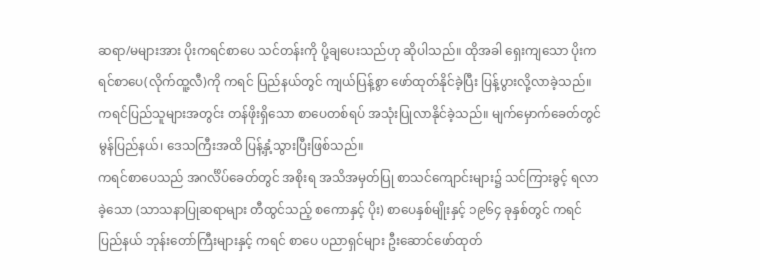ဆရာ/မများအား ပိုးကရင်စာပေ သင်တန်းကို ပို့ချပေးသည်ဟု ဆိုပါသည်။ ထိုအခါ ရှေးကျသော ပိုးကရင်စာပေ(လိုက်ထူ့လီ)ကို ကရင် ပြည်နယ်တွင် ကျယ်ပြန့်စွာ ဖော်ထုတ်နိုင်ခဲ့ပြီး ပြန့်ပွားလို့လာခဲ့သည်။ ကရင်ပြည်သူများအတွင်း တန်ဖိုးရှိသော စာပေတစ်ရပ် အသုံးပြုလာနိုင်ခဲ့သည်။ မျက်မှောက်ခေတ်တွင် မွန်ပြည်နယ်၊ ဒေသကြီးအထိ ပြန့်နှံ့သွားပြီးဖြစ်သည်။
ကရင်စာပေသည် အဂင်္လိပ်ခေတ်တွင် အစိုးရ အသိအမှတ်ပြု စာသင်ကျောင်းများ၌ သင်ကြားခွင့် ရလာခဲ့သော (သာသနာပြုဆရာများ တီထွင်သည့် စကောနှင့် ပိုး) စာပေနှစ်မျိုးနှင့် ၁၉၆၄ ခုနှစ်တွင် ကရင်ပြည်နယ် ဘုန်းတော်ကြီးများနှင့် ကရင် စာပေ ပညာရှင်များ ဦးဆောင်ဖော်ထုတ်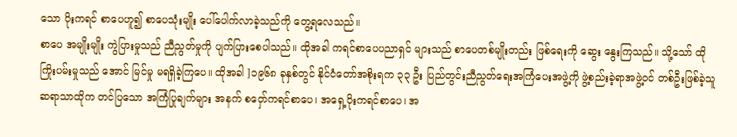သော ပိုးကရင် စာပေဟူ၍ စာပေသုံးမျိုး ပေါ်ပေါက်လာခဲ့သည်ကို တွေ့ရလေသည်။
စာပေ အမျိုးမျိုး ကွဲပြားမှုသည် ညီညွတ်မှုကို ပျက်ပြားစေပါသည်။ ထိုအခါ ကရင်စာပေပညာရှင် များသည် စာပေတစ်မျိုးတည်း ဖြစ်ရေးကို ဆွေး နွေးကြသည်။ သို့သော် ထိုကြိုးပမ်းမှုသည် အောင် မြင်မှု မရရှိခဲ့ကြပေ။ ထိုအခါ ]၁၉၆၈ ခုနှစ်တွင် နိုင်ငံတော်အစိုးရက ၃၃ ဦး ပြည်တွင်းညီညွတ်ရေးအကြံပေးအဖွဲ့ကို ဖွဲ့စည်းခဲ့ရာအဖွဲ့ဝင် တစ်ဦးဖြစ်ခဲ့သူ ဆရာသာထိုက တင်ပြသော အကြံပြုချက်များ အနက် စဝှော်ကရင်စာပေ၊ အရှေ့ပိုးကရင်စာပေ၊ အ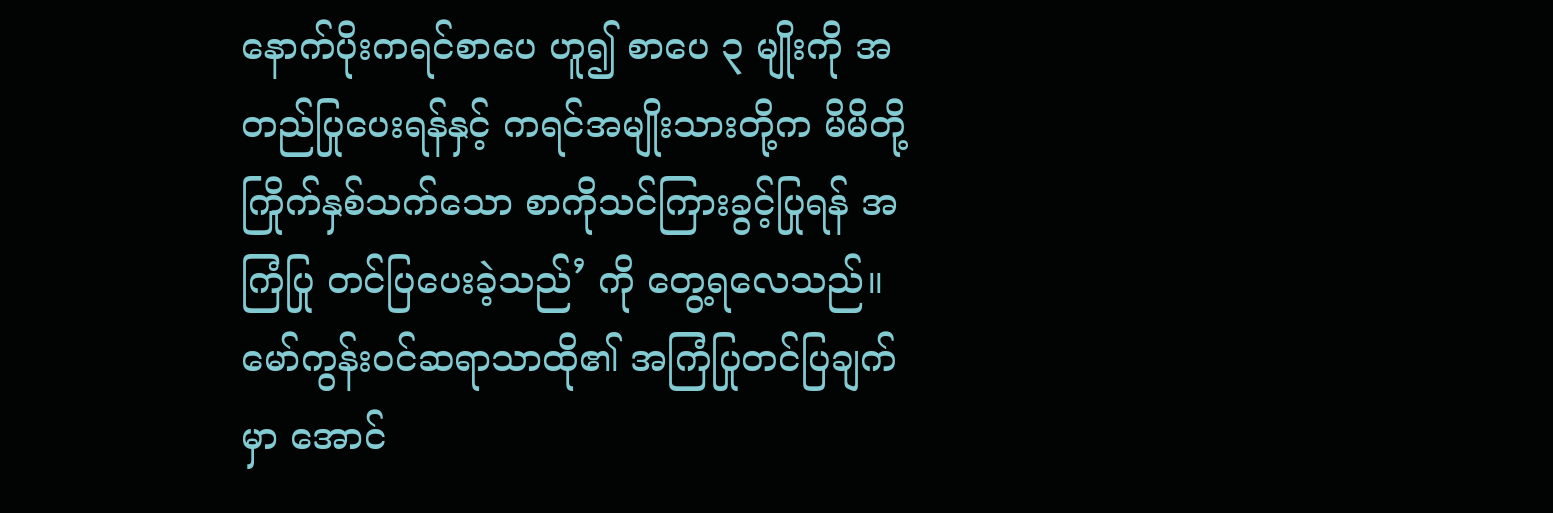နောက်ပိုးကရင်စာပေ ဟူ၍ စာပေ ၃ မျိုးကို အတည်ပြုပေးရန်နှင့် ကရင်အမျိုးသားတို့က မိမိတို့ ကြိုက်နှစ်သက်သော စာကိုသင်ကြားခွင့်ပြုရန် အကြံပြု တင်ပြပေးခဲ့သည်’ ကို တွေ့ရလေသည်။
မော်ကွန်းဝင်ဆရာသာထို၏ အကြံပြုတင်ပြချက် မှာ အောင်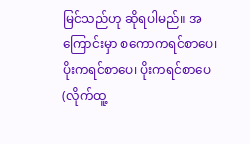မြင်သည်ဟု ဆိုရပါမည်။ အကြောင်းမှာ စကောကရင်စာပေ၊ ပိုးကရင်စာပေ၊ ပိုးကရင်စာပေ (လိုက်ထူ့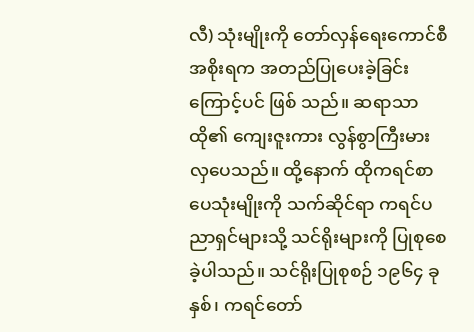လီ) သုံးမျိုးကို တော်လှန်ရေးကောင်စီ အစိုးရက အတည်ပြုပေးခဲ့ခြင်းကြောင့်ပင် ဖြစ် သည်။ ဆရာသာထို၏ ကျေးဇူးကား လွန်စွာကြီးမား လှပေသည်။ ထို့နောက် ထိုကရင်စာပေသုံးမျိုးကို သက်ဆိုင်ရာ ကရင်ပညာရှင်များသို့ သင်ရိုးများကို ပြုစုစေခဲ့ပါသည်။ သင်ရိုးပြုစုစဉ် ၁၉၆၄ ခုနှစ်၊ ကရင်တော်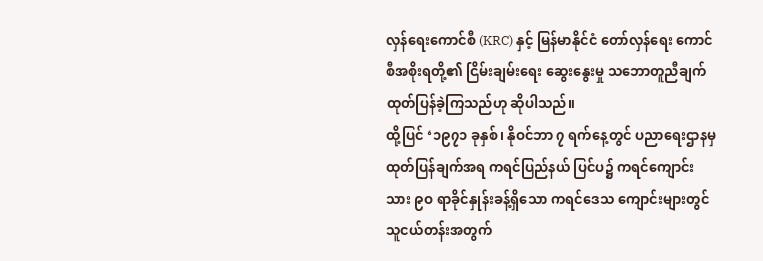လှန်ရေးကောင်စီ (KRC) နှင့် မြန်မာနိုင်ငံ တော်လှန်ရေး ကောင်စီအစိုးရတို့၏ ငြိမ်းချမ်းရေး ဆွေးနွေးမှု သဘောတူညီချက် ထုတ်ပြန်ခဲ့ကြသည်ဟု ဆိုပါသည်။
ထို့ပြင် ‘၁၉၇၁ ခုနှစ်၊ နိုဝင်ဘာ ၇ ရက်နေ့တွင် ပညာရေးဌာနမှ ထုတ်ပြန်ချက်အရ ကရင်ပြည်နယ် ပြင်ပ၌ ကရင်ကျောင်းသား ၉ဝ ရာခိုင်နှုန်းခန့်ရှိသော ကရင်ဒေသ ကျောင်းများတွင် သူငယ်တန်းအတွက်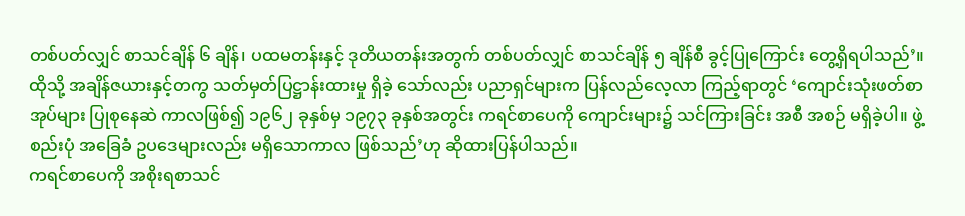တစ်ပတ်လျှင် စာသင်ချိန် ၆ ချိန်၊ ပထမတန်းနှင့် ဒုတိယတန်းအတွက် တစ်ပတ်လျှင် စာသင်ချိန် ၅ ချိန်စီ ခွင့်ပြုကြောင်း တွေ့ရှိရပါသည်’။ ထိုသို့ အချိန်ဇယားနှင့်တကွ သတ်မှတ်ပြဋ္ဌာန်းထားမှု ရှိခဲ့ သော်လည်း ပညာရှင်များက ပြန်လည်လေ့လာ ကြည့်ရာတွင် ‘ကျောင်းသုံးဖတ်စာအုပ်များ ပြုစုနေဆဲ ကာလဖြစ်၍ ၁၉၆၂ ခုနှစ်မှ ၁၉၇၃ ခုနှစ်အတွင်း ကရင်စာပေကို ကျောင်းများ၌ သင်ကြားခြင်း အစီ အစဉ် မရှိခဲ့ပါ။ ဖွဲ့စည်းပုံ အခြေခံ ဥပဒေများလည်း မရှိသောကာလ ဖြစ်သည်’ဟု ဆိုထားပြန်ပါသည်။
ကရင်စာပေကို အစိုးရစာသင်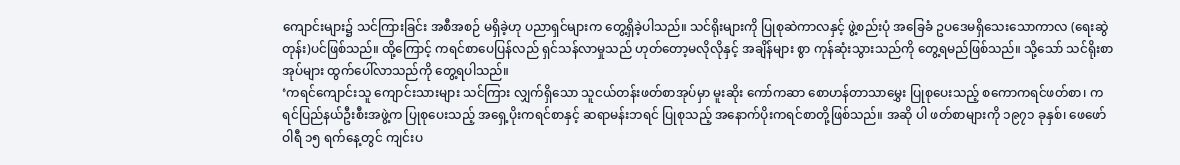ကျောင်းများ၌ သင်ကြားခြင်း အစီအစဉ် မရှိခဲ့ဟု ပညာရှင်များက တွေ့ရှိခဲ့ပါသည်။ သင်ရိုးများကို ပြုစုဆဲကာလနှင့် ဖွဲ့စည်းပုံ အခြေခံ ဥပဒေမရှိသေးသောကာလ (ရေးဆွဲ တုန်း)ပင်ဖြစ်သည်။ ထို့ကြောင့် ကရင်စာပေပြန်လည် ရှင်သန်လာမှုသည် ဟုတ်တော့မလိုလိုနှင့် အချိန်များ စွာ ကုန်ဆုံးသွားသည်ကို တွေ့ရမည်ဖြစ်သည်။ သို့သော် သင်ရိုးစာအုပ်များ ထွက်ပေါ်လာသည်ကို တွေ့ရပါသည်။
‘ကရင်ကျောင်းသူ ကျောင်းသားများ သင်ကြား လျှက်ရှိသော သူငယ်တန်းဖတ်စာအုပ်မှာ မူးဆိုး ကော်ကဆာ စောဟန်တာသာမွှေး ပြုစုပေးသည့် စကောကရင်ဖတ်စာ၊ ကရင်ပြည်နယ်ဦးစီးအဖွဲ့က ပြုစုပေးသည့် အရှေ့ပိုးကရင်စာနှင့် ဆရာမန်းဘရင် ပြုစုသည့် အနောက်ပိုးကရင်စာတို့ဖြစ်သည်။ အဆို ပါ ဖတ်စာများကို ၁၉၇၁ ခုနှစ်၊ ဖေဖော်ဝါရီ ၁၅ ရက်နေ့တွင် ကျင်းပ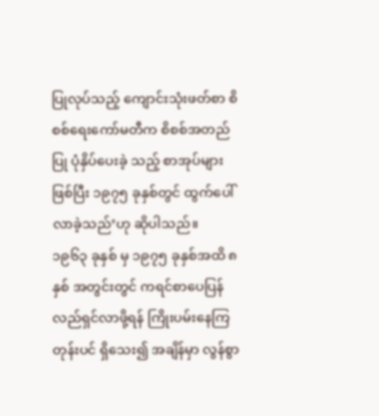ပြုလုပ်သည့် ကျောင်းသုံးဖတ်စာ စိစစ်ရေးကော်မတီက စိစစ်အတည်ပြု ပုံနှိပ်ပေးခဲ့ သည့် စာအုပ်များဖြစ်ပြီး ၁၉၇၅ ခုနှစ်တွင် ထွက်ပေါ် လာခဲ့သည်’ဟု ဆိုပါသည်။
၁၉၆၃ ခုနှစ် မှ ၁၉၇၅ ခုနှစ်အထိ ၈ နှစ် အတွင်းတွင် ကရင်စာပေပြန်လည်ရှင်လာဖို့ရန် ကြိုးပမ်းနေကြတုန်းပင် ရှိသေး၍ အချိန်မှာ လွန်စွာ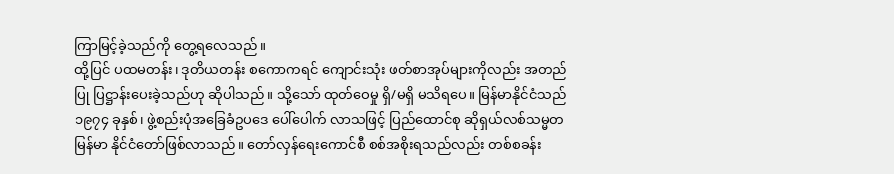ကြာမြင့်ခဲ့သည်ကို တွေ့ရလေသည်။
ထို့ပြင် ပထမတန်း၊ ဒုတိယတန်း စကောကရင် ကျောင်းသုံး ဖတ်စာအုပ်များကိုလည်း အတည်ပြု ပြဋ္ဌာန်းပေးခဲ့သည်ဟု ဆိုပါသည်။ သို့သော် ထုတ်ဝေမှု ရှိ/မရှိ မသိရပေ။ မြန်မာနိုင်ငံသည် ၁၉၇၄ ခုနှစ်၊ ဖွဲ့စည်းပုံအခြေခံဥပဒေ ပေါ်ပေါက် လာသဖြင့် ပြည်ထောင်စု ဆိုရှယ်လစ်သမ္မတ မြန်မာ နိုင်ငံတော်ဖြစ်လာသည်။ တော်လှန်ရေးကောင်စီ စစ်အစိုးရသည်လည်း တစ်စခန်း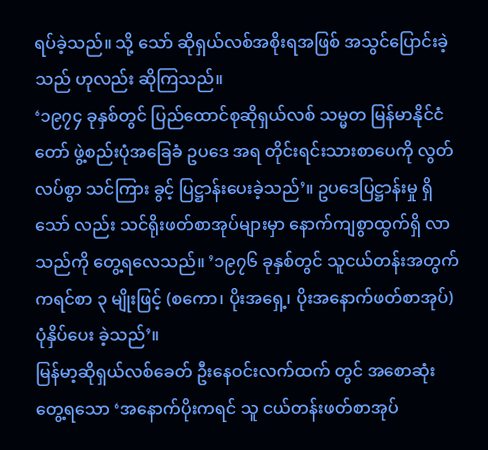ရပ်ခဲ့သည်။ သို့ သော် ဆိုရှယ်လစ်အစိုးရအဖြစ် အသွင်ပြောင်းခဲ့သည် ဟုလည်း ဆိုကြသည်။
‘၁၉၇၄ ခုနှစ်တွင် ပြည်ထောင်စုဆိုရှယ်လစ် သမ္မတ မြန်မာနိုင်ငံတော် ဖွဲ့စည်းပုံအခြေခံ ဥပဒေ အရ တိုင်းရင်းသားစာပေကို လွတ်လပ်စွာ သင်ကြား ခွင့် ပြဋ္ဌာန်းပေးခဲ့သည်’။ ဥပဒေပြဋ္ဌာန်းမှု ရှိသော် လည်း သင်ရိုးဖတ်စာအုပ်များမှာ နောက်ကျစွာထွက်ရှိ လာသည်ကို တွေ့ရလေသည်။ ’၁၉၇၆ ခုနှစ်တွင် သူငယ်တန်းအတွက် ကရင်စာ ၃ မျိုးဖြင့် (စကော၊ ပိုးအရှေ့၊ ပိုးအနောက်ဖတ်စာအုပ်) ပုံနှိပ်ပေး ခဲ့သည်’။
မြန်မာ့ဆိုရှယ်လစ်ခေတ် ဦးနေဝင်းလက်ထက် တွင် အစောဆုံးတွေ့ရသော ‘အနောက်ပိုးကရင် သူ ငယ်တန်းဖတ်စာအုပ်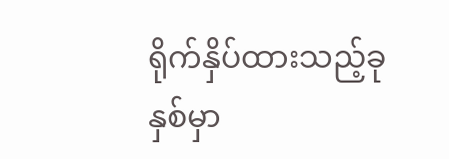ရိုက်နှိပ်ထားသည့်ခုနှစ်မှာ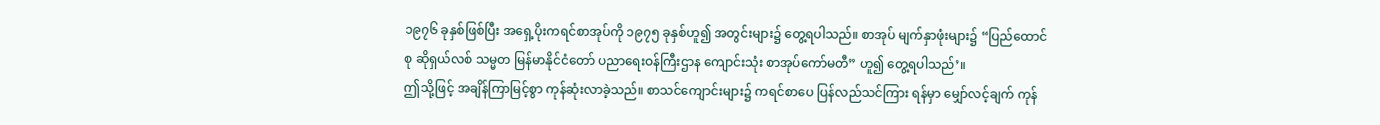၁၉၇၆ ခုနှစ်ဖြစ်ပြီး အရှေ့ပိုးကရင်စာအုပ်ကို ၁၉၇၅ ခုနှစ်ဟူ၍ အတွင်းများ၌ တွေ့ရပါသည်။ စာအုပ် မျက်နှာဖုံးများ၌ “ပြည်ထောင်စု ဆိုရှယ်လစ် သမ္မတ မြန်မာနိုင်ငံတော် ပညာရေးဝန်ကြီးဌာန ကျောင်းသုံး စာအုပ်ကော်မတီ” ဟူ၍ တွေ့ရပါသည်’။
ဤသို့ဖြင့် အချိန်ကြာမြင့်စွာ ကုန်ဆုံးလာခဲ့သည်။ စာသင်ကျောင်းများ၌ ကရင်စာပေ ပြန်လည်သင်ကြား ရန်မှာ မျှော်လင့်ချက် ကုန်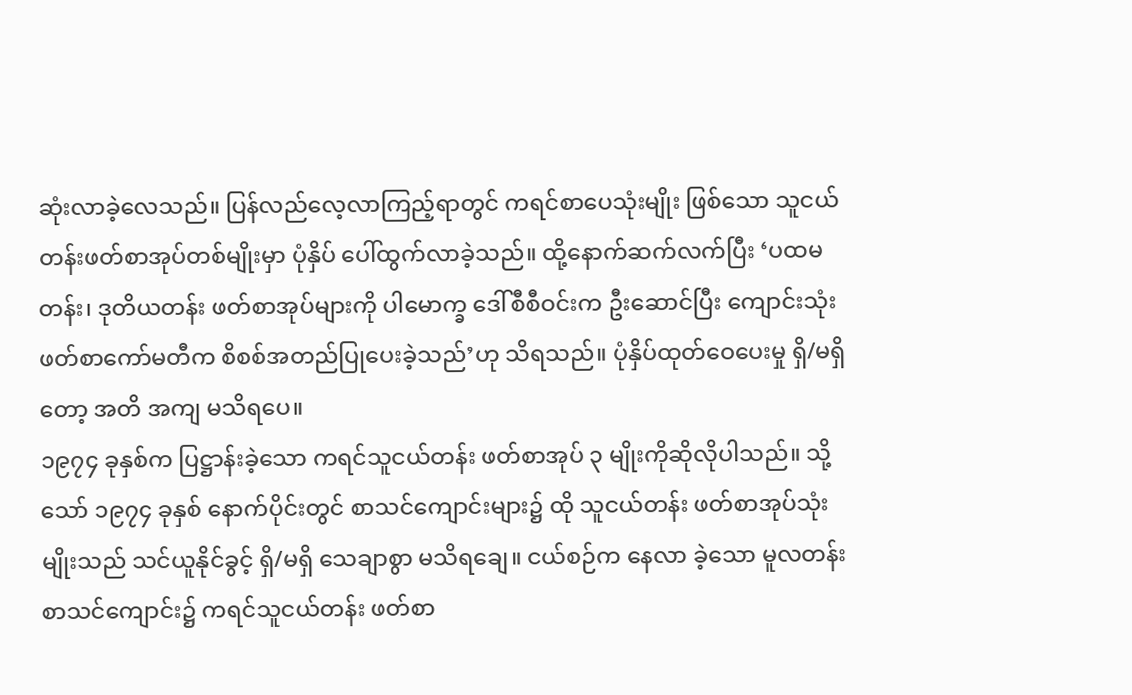ဆုံးလာခဲ့လေသည်။ ပြန်လည်လေ့လာကြည့်ရာတွင် ကရင်စာပေသုံးမျိုး ဖြစ်သော သူငယ်တန်းဖတ်စာအုပ်တစ်မျိုးမှာ ပုံနှိပ် ပေါ်ထွက်လာခဲ့သည်။ ထို့နောက်ဆက်လက်ပြီး ‘ပထမတန်း၊ ဒုတိယတန်း ဖတ်စာအုပ်များကို ပါမောက္ခ ဒေါ်စီစီဝင်းက ဦးဆောင်ပြီး ကျောင်းသုံး ဖတ်စာကော်မတီက စိစစ်အတည်ပြုပေးခဲ့သည်’ဟု သိရသည်။ ပုံနှိပ်ထုတ်ဝေပေးမှု ရှိ/မရှိတော့ အတိ အကျ မသိရပေ။
၁၉၇၄ ခုနှစ်က ပြဋ္ဌာန်းခဲ့သော ကရင်သူငယ်တန်း ဖတ်စာအုပ် ၃ မျိုးကိုဆိုလိုပါသည်။ သို့သော် ၁၉၇၄ ခုနှစ် နောက်ပိုင်းတွင် စာသင်ကျောင်းများ၌ ထို သူငယ်တန်း ဖတ်စာအုပ်သုံးမျိုးသည် သင်ယူနိုင်ခွင့် ရှိ/မရှိ သေချာစွာ မသိရချေ။ ငယ်စဉ်က နေလာ ခဲ့သော မူလတန်းစာသင်ကျောင်း၌ ကရင်သူငယ်တန်း ဖတ်စာ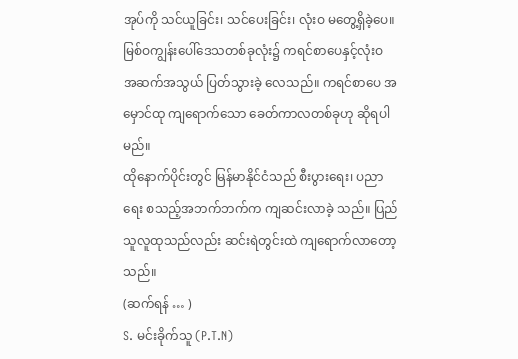အုပ်ကို သင်ယူခြင်း၊ သင်ပေးခြင်း၊ လုံးဝ မတွေ့ရှိခဲ့ပေ။ မြစ်ဝကျွန်းပေါ်ဒေသတစ်ခုလုံး၌ ကရင်စာပေနှင့်လုံးဝ အဆက်အသွယ် ပြတ်သွားခဲ့ လေသည်။ ကရင်စာပေ အမှောင်ထု ကျရောက်သော ခေတ်ကာလတစ်ခုဟု ဆိုရပါမည်။
ထိုနောက်ပိုင်းတွင် မြန်မာနိုင်ငံသည် စီးပွားရေး၊ ပညာရေး စသည့်အဘက်ဘက်က ကျဆင်းလာခဲ့ သည်။ ပြည်သူလူထုသည်လည်း ဆင်းရဲတွင်းထဲ ကျရောက်လာတော့သည်။
(ဆက်ရန် … )
S. မင်းခိုက်သူ (P.T.N)